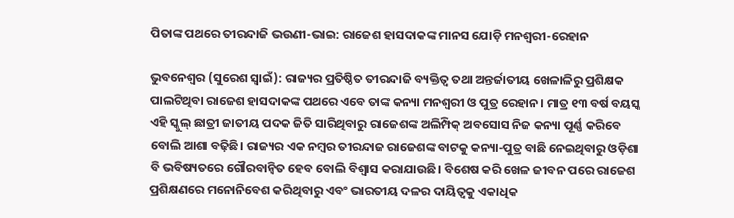ପିତାଙ୍କ ପଥରେ ତୀରନ୍ଦାଜି ଭଉଣୀ-ଭାଇ: ରାଜେଶ ହାସଦାକଙ୍କ ମାନସ ଯୋଡ଼ି ମନଶ୍ବରୀ-ରେହାନ

ଭୁବନେଶ୍ବର (ସୁରେଶ ସ୍ବାଇଁ): ରାଜ୍ୟର ପ୍ରତିଷ୍ଠିତ ତୀରନ୍ଦାଜି ବ୍ୟକ୍ତିତ୍ବ ତଥା ଅନ୍ତର୍ଜାତୀୟ ଖେଳାଳିରୁ ପ୍ରଶିକ୍ଷକ ପାଲଟିଥିବା ରାଜେଶ ହାସଦାକଙ୍କ ପଥରେ ଏବେ ତାଙ୍କ କନ୍ୟା ମନଶ୍ବରୀ ଓ ପୁତ୍ର ରେହାନ। ମାତ୍ର ୧୩ ବର୍ଷ ବୟସ୍କ ଏହି ସ୍କୁଲ୍‌ ଛାତ୍ରୀ ଜାତୀୟ ପଦକ ଜିତି ସାରିଥିବାରୁ ରାଜେଶଙ୍କ ଅଲିମ୍ପିକ୍ ଅବସୋସ ନିଜ କନ୍ୟା ପୂର୍ଣ୍ଣ କରିବେ‌ ବୋଲି ଆଶା ବଢ଼ିଛି। ରାଜ୍ୟର ଏକ ନମ୍ବର ତୀରନ୍ଦାଜ ରାଜେଶଙ୍କ ବାଟକୁ କନ୍ୟା-ପୁତ୍ର ବାଛି ନେଇଥିବାରୁ ଓଡ଼ିଶା ବି ଭବିଷ୍ୟତରେ ଗୌରବାନ୍ବିତ ହେବ ବୋଲି ବିଶ୍ବାସ କରାଯାଉଛି। ବିଶେଷ କରି ଖେଳ ଜୀବନ ପରେ ରାଜେଶ ପ୍ରଶିକ୍ଷଣରେ ମନୋନିବେଶ କରିଥିବାରୁ ଏବଂ ଭାରତୀୟ ଦଳର ଦାୟିତ୍ବକୁ ଏକାଧିକ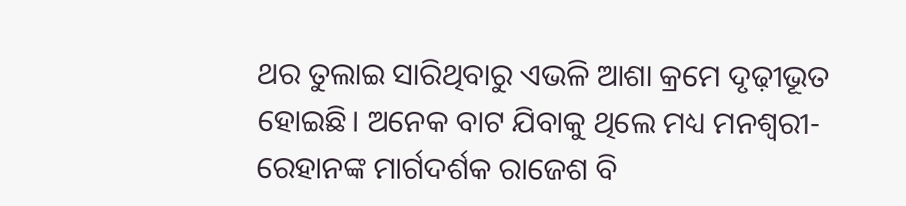ଥର ତୁଲାଇ ସାରିଥିବାରୁ ଏଭଳି ଆଶା କ୍ରମେ ଦୃଢ଼ୀଭୂତ ହୋଇଛି। ଅନେକ ବାଟ ଯିବାକୁ ଥିଲେ ମଧ୍ୟ ମନଶ୍ବରୀ-ରେହାନଙ୍କ ମାର୍ଗଦର୍ଶକ ରାଜେଶ ବି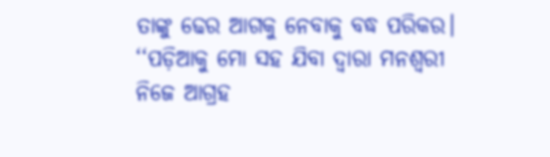ତାଙ୍କୁ ଢେର ଆଗକୁ ନେବାକୁ ବଦ୍ଧ ପରିକର। ‘‘ପଡ଼ିଆକୁ ମୋ ସହ ଯିବା ଦ୍ବାରା ମନଶ୍ବରୀ ନିଜେ ଆଗ୍ରହ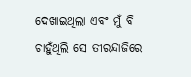ଦେଖାଇଥିଲା ଏବଂ ମୁଁ ବି ଚାହୁଁଥିଲି ସେ ତୀରନ୍ଦାଜିରେ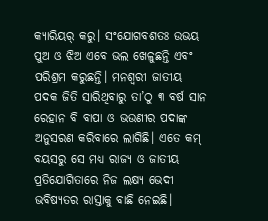କ୍ୟାରିୟର୍‌ କରୁ। ସଂ‌ଯୋଗବଶତଃ ଉଭୟ ପୁଅ ଓ ଝିଅ ଏବେ ଭଲ ଖେଳୁଛନ୍ତି ଏବଂ ପରିଶ୍ରମ କରୁଛନ୍ତି। ମନଶ୍ବରୀ ଜାତୀୟ ପଦକ ଜିତି ସାରିଥିବାରୁ ତା’ଠୁ ୩ ବର୍ଷ ସାନ ରେହାନ ବି ବାପା ଓ ଭଉଣୀର ପଦାଙ୍କ ଅନୁସରଣ କରିବାରେ ଲାଗିଛି। ଏତେ କମ୍ ବୟସରୁ ସେ ମଧ୍ୟ ରାଜ୍ୟ ଓ ଜାତୀୟ ପ୍ରତିଯୋଗିତାରେ ନିଜ ଲକ୍ଷ୍ୟ ଭେଦୀ ଭବିଷ୍ୟତର ରାସ୍ତାକୁ ବାଛି ନେଇଛି।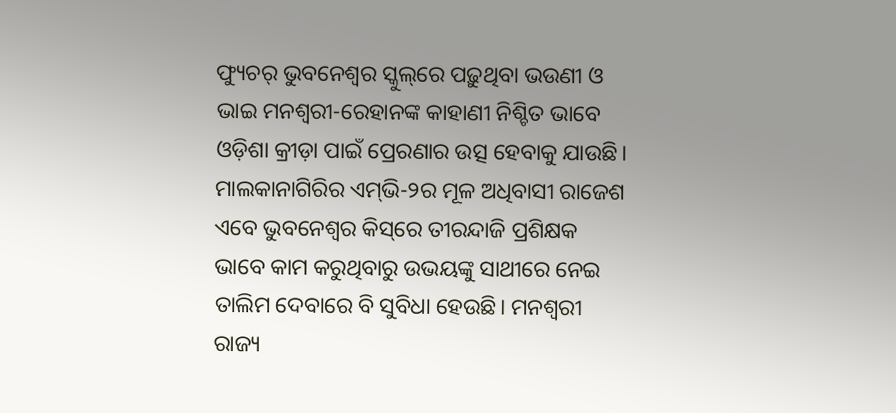ଫ୍ୟୁଚର୍‌ ଭୁବନେଶ୍ବର ସ୍କୁଲ୍‌ରେ ପଢ଼ୁଥିବା ଭଉଣୀ ଓ ଭାଇ ମନଶ୍ବରୀ-ରେହାନଙ୍କ କାହାଣୀ ନିଶ୍ଚିତ ଭାବେ ଓଡ଼ିଶା କ୍ରୀଡ଼ା ପାଇଁ ପ୍ରେରଣାର ଉତ୍ସ ହେବାକୁ ଯାଉଛି। ମାଲକାନାଗିରିର ଏମ୍‌ଭି-୨ର ମୂଳ ଅଧିବାସୀ ରାଜେଶ ଏବେ ଭୁବନେଶ୍ବର କିସ୍‌ରେ ତୀରନ୍ଦାଜି ପ୍ରଶିକ୍ଷକ ଭାବେ କାମ କରୁଥିବାରୁ ଉଭୟଙ୍କୁ ସାଥୀରେ ନେଇ ତାଲିମ ଦେବାରେ ବି ସୁବିଧା ହେଉଛି। ମନଶ୍ବରୀ ରାଜ୍ୟ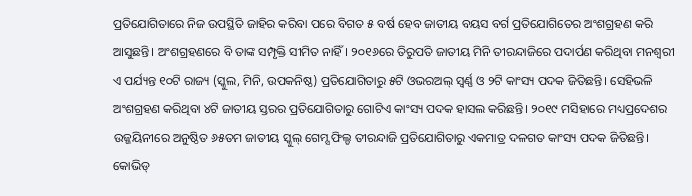ପ୍ରତିଯୋଗିତାରେ ନିଜ ଉପସ୍ଥିତି ଜାହିର କରିବା ପରେ ବିଗତ ୫ ବର୍ଷ ହେବ ଜାତୀୟ ବୟସ ବର୍ଗ ପ୍ରତିଯୋଗିତେର ଅଂଶଗ୍ରହଣ କରି ଆସୁଛନ୍ତି। ଅଂଶଗ୍ରହଣରେ ବି ତାଙ୍କ ସମ୍ପୃକ୍ତି ସୀମିତ ନାହିଁ। ୨୦୧୬ରେ ତିରୁପତି ଜାତୀୟ ମିନି ତୀରନ୍ଦାଜିରେ ପଦାର୍ପଣ କରିଥିବା ମନଶ୍ବରୀ ଏ ପର୍ଯ୍ୟନ୍ତ ୧୦ଟି ରାଜ୍ୟ (ସ୍କୁଲ, ମିନି, ଉପକନିଷ୍ଠ) ପ୍ରତିଯୋଗିତାରୁ ୫ଟି ଓଭରଅଲ୍ ସ୍ବର୍ଣ୍ଣ ଓ ୨ଟି କାଂସ୍ୟ ପଦକ ଜିତିଛନ୍ତି। ସେହିଭଳି ଅଂଶଗ୍ରହଣ କରିଥିବା ୪ଟି ଜାତୀୟ ସ୍ତରର ପ୍ରତିଯୋଗିତାରୁ ଗୋଟିଏ କାଂସ୍ୟ ପଦକ ହାସଲ କରିଛନ୍ତି। ୨୦୧୯ ମସିହାରେ ମଧ୍ୟପ୍ରଦେଶର ଉଜ୍ଜୟିନୀରେ ଅନୁଷ୍ଠିତ ୬୫ତମ ଜାତୀୟ ସ୍କୁଲ୍‌ ଗେମ୍ସ ଫିଲ୍ଡ ତୀରନ୍ଦାଜି ପ୍ରତିଯୋଗିତାରୁ ଏକମାତ୍ର ଦଳଗତ କାଂସ୍ୟ ପଦକ ଜିତିଛନ୍ତି। କୋଭିଡ୍‌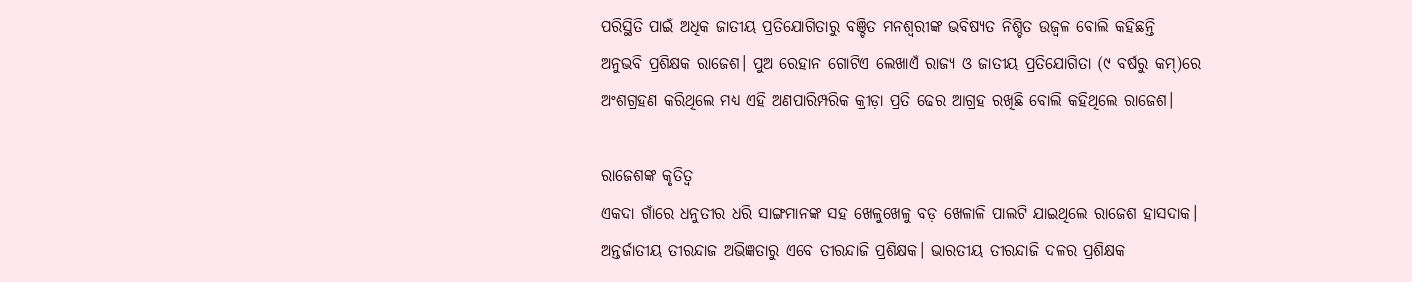ପରିସ୍ଥିତି ପାଇଁ ଅଧିକ ଜାତୀୟ ପ୍ରତିଯୋଗିତାରୁ ବଞ୍ଚିତ ମନଶ୍ବରୀଙ୍କ ଭବିଷ୍ୟତ ନିଶ୍ଚିତ ଉଜ୍ବଳ ବୋଲି କହିଛନ୍ତି ଅନୁଭବି ପ୍ରଶିକ୍ଷକ ରାଜେଶ। ପୁଅ ରେହାନ ଗୋଟିଏ ଲେଖାଏଁ ରାଜ୍ୟ ଓ ଜାତୀୟ ପ୍ରତିଯୋଗିତା (୯ ବର୍ଷରୁ କମ୍)ରେ ଅଂଶଗ୍ରହଣ କରିଥିଲେ ମଧ୍ୟ ଏହି ଅଣପାରିମ୍ପରିକ କ୍ରୀଡ଼ା ପ୍ରତି ଢେର ଆଗ୍ରହ ରଖିଛି ବୋଲି କହିଥିଲେ ରାଜେଶ।

ରାଜେଶଙ୍କ କୃତିତ୍ବ
ଏକଦା ଗାଁରେ ଧନୁତୀର ଧରି ସାଙ୍ଗମାନଙ୍କ ସହ ଖେଳୁଖେଳୁ ବଡ଼ ଖେଳାଳି ପାଲଟି ଯାଇଥିଲେ ରାଜେଶ ହାସଦାକ। ଅନ୍ତର୍ଜାତୀୟ ତୀରନ୍ଦାଜ ଅଭିଜ୍ଞତାରୁ ଏବେ ତୀରନ୍ଦାଜି ପ୍ରଶିକ୍ଷକ। ଭାରତୀୟ ତୀରନ୍ଦାଜି ଦଳର ପ୍ରଶିକ୍ଷକ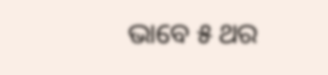ଭାବେ ୫ ଥର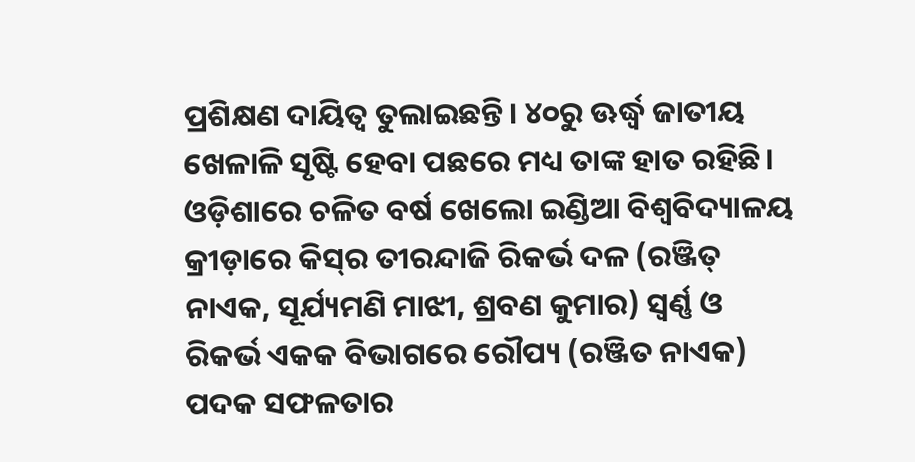ପ୍ରଶିକ୍ଷଣ ଦାୟିତ୍ବ ତୁଲାଇଛନ୍ତି। ୪୦ରୁ ଊର୍ଦ୍ଧ୍ବ ଜାତୀୟ ଖେଳାଳି ସୃଷ୍ଟି ହେବା ପଛରେ ମଧ୍ୟ ତାଙ୍କ ହାତ ରହିଛି। ଓଡ଼ିଶାରେ ଚଳିତ ବର୍ଷ ଖେଲୋ ଇଣ୍ଡିଆ ବିଶ୍ବବିଦ୍ୟାଳୟ କ୍ରୀଡ଼ାରେ କିସ୍‌ର ତୀରନ୍ଦାଜି ରିକର୍ଭ ଦଳ (ରଞ୍ଜିତ୍ ନାଏକ, ସୂର୍ଯ୍ୟମଣି ମାଝୀ, ଶ୍ରବଣ କୁମାର) ସ୍ବର୍ଣ୍ଣ ଓ ରିକର୍ଭ ଏକକ ବିଭାଗରେ ରୌପ୍ୟ (ରଞ୍ଜିତ ନାଏକ) ପଦକ ସଫଳତାର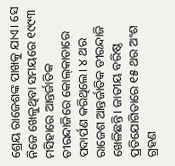ଶ୍ରେୟ ରାଜେଶଙ୍କ ପାଖକୁ ଯାଏ। ସେ ନିଜେ ଖେଳୁଥିବା ସମୟରେ ୧୯୯୩ ମସିହାରେ ଆନ୍ତର୍ଜାତିକ ତୀରନ୍ଦାଜିରେ କୋଲ୍‌କାତାରେ ପଦାର୍ପଣ କରିଥିଲେ। ୪ ଥର ରାଜେଶ ଆନ୍ତର୍ଜାତିକ ତୀରନ୍ଦାଜି ଖେଳିଛନ୍ତି। ଜାତୀୟ ବରିଷ୍ଠ ପ୍ରତିଯୋଗିତାରେ ୧୫ ଥର ଅଂଶ ଗ୍ରହଣ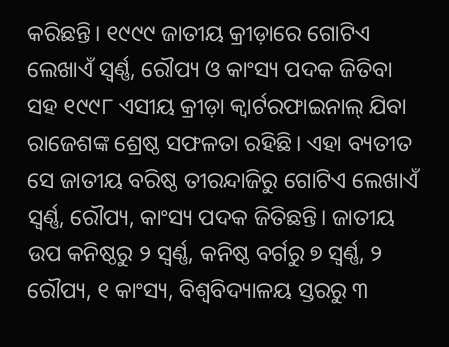କରିଛନ୍ତି। ୧୯୯୯ ଜାତୀୟ କ୍ରୀଡ଼ାରେ ଗୋଟିଏ ଲେଖାଏଁ ସ୍ବର୍ଣ୍ଣ, ରୌପ୍ୟ ଓ କାଂସ୍ୟ ପଦକ ଜିତିବା ସହ ୧୯୯୮ ଏସୀୟ କ୍ରୀଡ଼ା କ୍ବାର୍ଟରଫାଇନାଲ୍ ଯିବା ରାଜେଶଙ୍କ ଶ୍ରେଷ୍ଠ ସଫଳତା ରହିଛି। ଏହା ବ୍ୟତୀତ ସେ ଜାତୀୟ ବରିଷ୍ଠ ତୀରନ୍ଦାଜିରୁ ଗୋଟିଏ ଲେଖାଏଁ ସ୍ବର୍ଣ୍ଣ, ରୌପ୍ୟ, କାଂସ୍ୟ ପଦକ ଜିତିଛନ୍ତି। ଜାତୀୟ ଉପ କନିଷ୍ଠରୁ ୨ ସ୍ବର୍ଣ୍ଣ, କନିଷ୍ଠ ବର୍ଗରୁ ୭ ସ୍ବର୍ଣ୍ଣ, ୨ ରୌପ୍ୟ, ୧ କାଂସ୍ୟ, ବିଶ୍ବବିଦ୍ୟାଳୟ ସ୍ତରରୁ ୩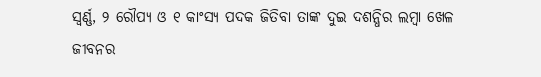ସ୍ବର୍ଣ୍ଣ, ୨ ରୌପ୍ୟ ଓ ୧ କାଂସ୍ୟ ପଦକ ଜିତିବା ତାଙ୍କ ଦୁଇ ଦଶନ୍ଧିର ଲମ୍ବା ଖେଳ ଜୀବନର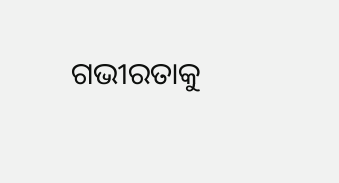ଗଭୀରତାକୁ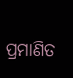ପ୍ରମାଣିତ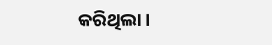କରିଥିଲା।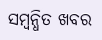ସମ୍ବନ୍ଧିତ ଖବର